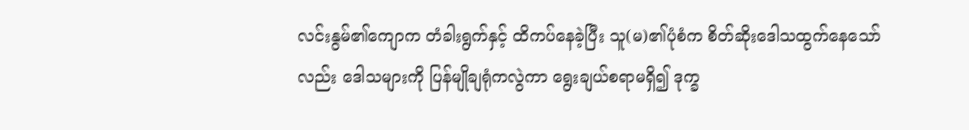လင်းနွမ်၏ကျောက တံခါးရွက်နှင့် ထိကပ်နေခဲ့ပြီး သူ(မ)၏ပုံစံက စိတ်ဆိုးဒေါသထွက်နေသော်လည်း ဒေါသများကို ပြန်မျိုချရုံကလွဲကာ ရွေးချယ်စရာမရှိ၍ ဒုက္ခ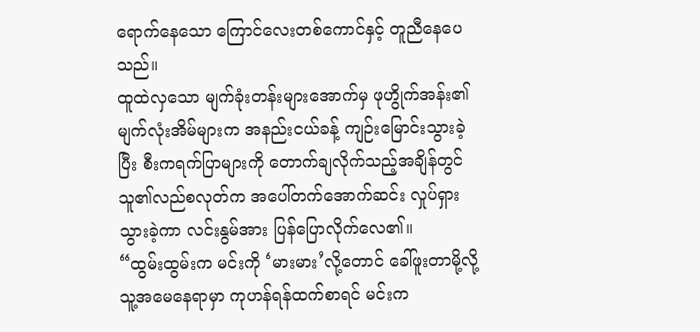ရောက်နေသော ကြောင်လေးတစ်ကောင်နှင့် တူညီနေပေသည်။
ထူထဲလှသော မျက်ခုံးတန်းများအောက်မှ ဖုဟွိုက်အန်း၏ မျက်လုံးအိမ်များက အနည်းငယ်ခန့် ကျဉ်းမြောင်းသွားခဲ့ပြီး စီးကရက်ပြာများကို တောက်ချလိုက်သည့်အချိန်တွင် သူ၏လည်စလုတ်က အပေါ်တက်အောက်ဆင်း လှုပ်ရှားသွားခဲ့ကာ လင်းနွမ်အား ပြန်ပြောလိုက်လေ၏။
“ထွမ်းထွမ်းက မင်းကို ‘မားမား’လို့တောင် ခေါ်ဖူးတာမို့လို့ သူ့အမေနေရာမှာ ကုဟန်ရန်ထက်စာရင် မင်းက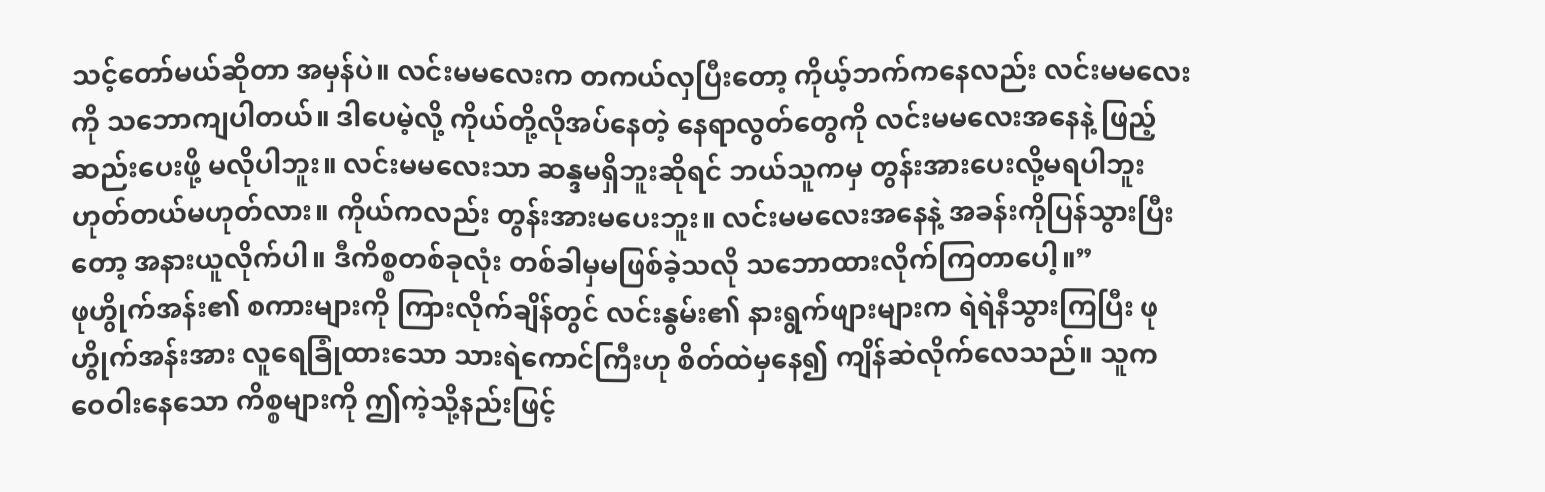သင့်တော်မယ်ဆိုတာ အမှန်ပဲ။ လင်းမမလေးက တကယ်လှပြီးတော့ ကိုယ့်ဘက်ကနေလည်း လင်းမမလေးကို သဘောကျပါတယ်။ ဒါပေမဲ့လို့ ကိုယ်တို့လိုအပ်နေတဲ့ နေရာလွတ်တွေကို လင်းမမလေးအနေနဲ့ ဖြည့်ဆည်းပေးဖို့ မလိုပါဘူး။ လင်းမမလေးသာ ဆန္ဒမရှိဘူးဆိုရင် ဘယ်သူကမှ တွန်းအားပေးလို့မရပါဘူး ဟုတ်တယ်မဟုတ်လား။ ကိုယ်ကလည်း တွန်းအားမပေးဘူး။ လင်းမမလေးအနေနဲ့ အခန်းကိုပြန်သွားပြီးတော့ အနားယူလိုက်ပါ။ ဒီကိစ္စတစ်ခုလုံး တစ်ခါမှမဖြစ်ခဲ့သလို သဘောထားလိုက်ကြတာပေါ့။”
ဖုဟွိုက်အန်း၏ စကားများကို ကြားလိုက်ချိန်တွင် လင်းနွမ်း၏ နားရွက်ဖျားများက ရဲရဲနီသွားကြပြီး ဖုဟွိုက်အန်းအား လူရေခြုံထားသော သားရဲကောင်ကြီးဟု စိတ်ထဲမှနေ၍ ကျိန်ဆဲလိုက်လေသည်။ သူက ဝေဝါးနေသော ကိစ္စများကို ဤကဲ့သို့နည်းဖြင့်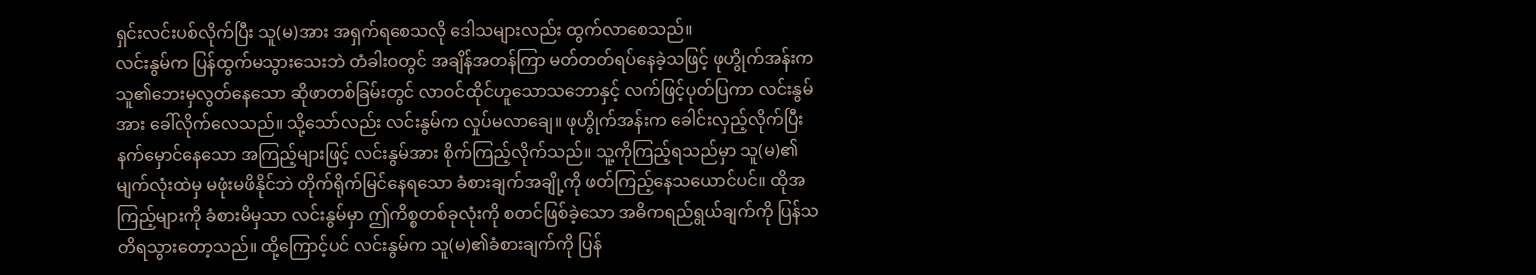ရှင်းလင်းပစ်လိုက်ပြီး သူ(မ)အား အရှက်ရစေသလို ဒေါသများလည်း ထွက်လာစေသည်။
လင်းနွမ်က ပြန်ထွက်မသွားသေးဘဲ တံခါးဝတွင် အချိန်အတန်ကြာ မတ်တတ်ရပ်နေခဲ့သဖြင့် ဖုဟွိုက်အန်းက သူ၏ဘေးမှလွတ်နေသော ဆိုဖာတစ်ခြမ်းတွင် လာဝင်ထိုင်ဟူသောသဘောနှင့် လက်ဖြင့်ပုတ်ပြကာ လင်းနွမ်အား ခေါ်လိုက်လေသည်။ သို့သော်လည်း လင်းနွမ်က လှုပ်မလာချေ။ ဖုဟွိုက်အန်းက ခေါင်းလှည့်လိုက်ပြီး နက်မှောင်နေသော အကြည့်များဖြင့် လင်းနွမ်အား စိုက်ကြည့်လိုက်သည်။ သူ့ကိုကြည့်ရသည်မှာ သူ(မ)၏မျက်လုံးထဲမှ မဖုံးမဖိနိုင်ဘဲ တိုက်ရိုက်မြင်နေရသော ခံစားချက်အချို့ကို ဖတ်ကြည့်နေသယောင်ပင်။ ထိုအကြည့်များကို ခံစားမိမှသာ လင်းနွမ်မှာ ဤကိစ္စတစ်ခုလုံးကို စတင်ဖြစ်ခဲ့သော အဓိကရည်ရွယ်ချက်ကို ပြန်သတိရသွားတော့သည်။ ထို့ကြောင့်ပင် လင်းနွမ်က သူ(မ)၏ခံစားချက်ကို ပြန်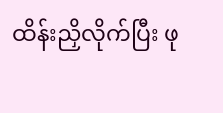ထိန်းညှိလိုက်ပြီး ဖု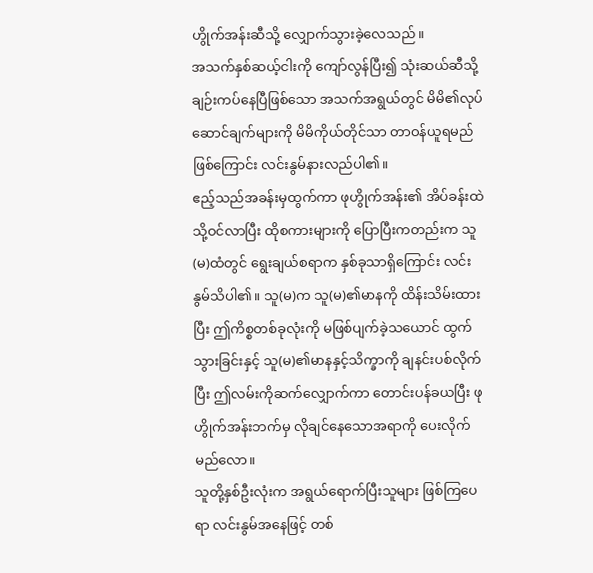ဟွိုက်အန်းဆီသို့ လျှောက်သွားခဲ့လေသည်။
အသက်နှစ်ဆယ့်ငါးကို ကျော်လွန်ပြီး၍ သုံးဆယ်ဆီသို့ ချဉ်းကပ်နေပြီဖြစ်သော အသက်အရွယ်တွင် မိမိ၏လုပ်ဆောင်ချက်များကို မိမိကိုယ်တိုင်သာ တာဝန်ယူရမည်ဖြစ်ကြောင်း လင်းနွမ်နားလည်ပါ၏။
ဧည့်သည်အခန်းမှထွက်ကာ ဖုဟွိုက်အန်း၏ အိပ်ခန်းထဲသို့ဝင်လာပြီး ထိုစကားများကို ပြောပြီးကတည်းက သူ(မ)ထံတွင် ရွေးချယ်စရာက နှစ်ခုသာရှိကြောင်း လင်းနွမ်သိပါ၏။ သူ(မ)က သူ(မ)၏မာနကို ထိန်းသိမ်းထားပြီး ဤကိစ္စတစ်ခုလုံးကို မဖြစ်ပျက်ခဲ့သယောင် ထွက်သွားခြင်းနှင့် သူ(မ)၏မာနနှင့်သိက္ခာကို ချနင်းပစ်လိုက်ပြီး ဤလမ်းကိုဆက်လျှောက်ကာ တောင်းပန်ခယပြီး ဖုဟွိုက်အန်းဘက်မှ လိုချင်နေသောအရာကို ပေးလိုက်မည်လော။
သူတို့နှစ်ဦးလုံးက အရွယ်ရောက်ပြီးသူများ ဖြစ်ကြပေရာ လင်းနွမ်အနေဖြင့် တစ်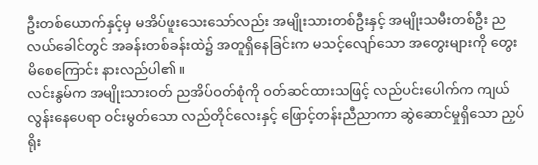ဦးတစ်ယောက်နှင့်မှ မအိပ်ဖူးသေးသော်လည်း အမျိုးသားတစ်ဦးနှင့် အမျိုးသမီးတစ်ဦး ညလယ်ခေါင်တွင် အခန်းတစ်ခန်းထဲ၌ အတူရှိနေခြင်းက မသင့်လျော်သော အတွေးများကို တွေးမိစေကြောင်း နားလည်ပါ၏။
လင်းနွမ်က အမျိုးသားဝတ် ညအိပ်ဝတ်စုံကို ဝတ်ဆင်ထားသဖြင့် လည်ပင်းပေါက်က ကျယ်လွန်းနေပေရာ ဝင်းမွတ်သော လည်တိုင်လေးနှင့် ဖြောင့်တန်းညီညာကာ ဆွဲဆောင်မှုရှိသော ညှပ်ရိုး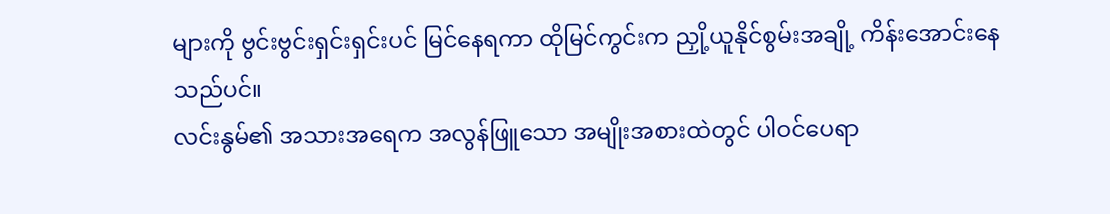များကို ဗွင်းဗွင်းရှင်းရှင်းပင် မြင်နေရကာ ထိုမြင်ကွင်းက ညှို့ယူနိုင်စွမ်းအချို့ ကိန်းအောင်းနေသည်ပင်။
လင်းနွမ်၏ အသားအရေက အလွန်ဖြူသော အမျိုးအစားထဲတွင် ပါဝင်ပေရာ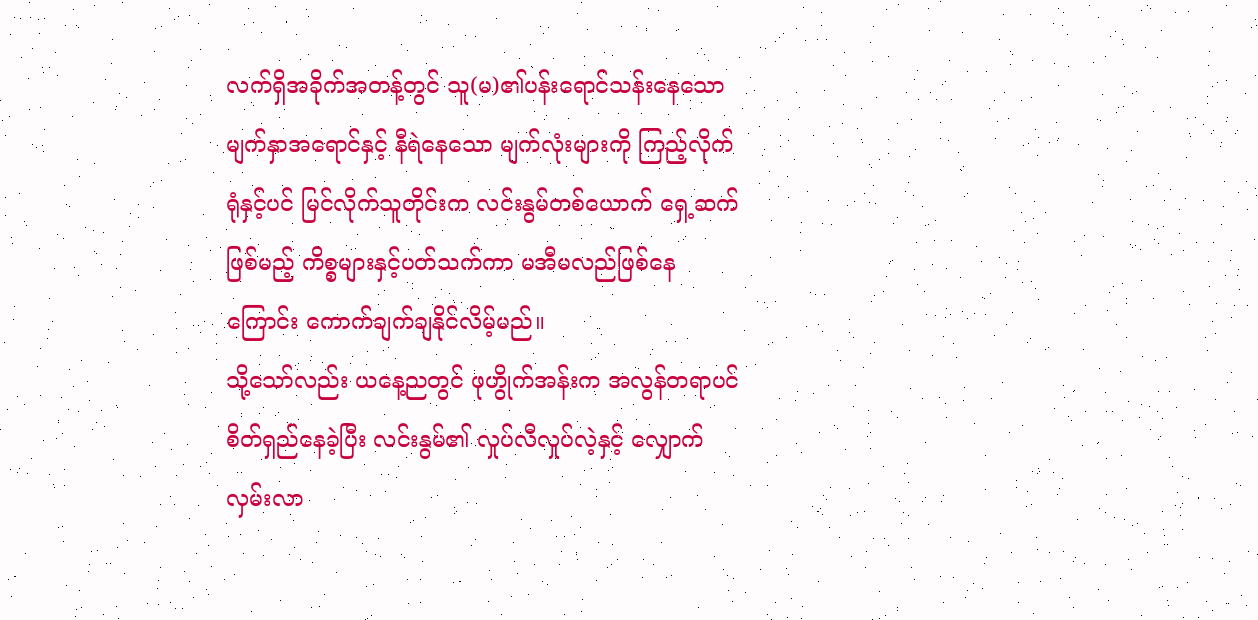လက်ရှိအခိုက်အတန့်တွင် သူ(မ)၏ပန်းရောင်သန်းနေသော မျက်နှာအရောင်နှင့် နီရဲနေသော မျက်လုံးများကို ကြည့်လိုက်ရုံနှင့်ပင် မြင်လိုက်သူတိုင်းက လင်းနွမ်တစ်ယောက် ရှေ့ဆက်ဖြစ်မည့် ကိစ္စများနှင့်ပတ်သက်ကာ မအီမလည်ဖြစ်နေကြောင်း ကောက်ချက်ချနိုင်လိမ့်မည်။
သို့သော်လည်း ယနေ့ညတွင် ဖုဟွိုက်အန်းက အလွန်တရာပင် စိတ်ရှည်နေခဲ့ပြီး လင်းနွမ်၏ လှုပ်လီလှုပ်လဲ့နှင့် လျှောက်လှမ်းလာ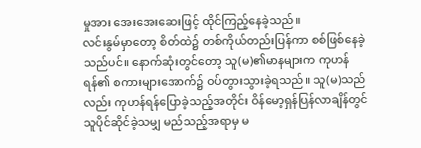မှုအား အေးအေးဆေးဖြင့် ထိုင်ကြည့်နေခဲ့သည်။
လင်းနွမ်မှာတော့ စိတ်ထဲ၌ တစ်ကိုယ်တည်းပြန်ကာ စစ်ဖြစ်နေခဲ့သည်ပင်။ နောက်ဆုံးတွင်တော့ သူ(မ)၏မာနများက ကုဟန်ရန်၏ စကားများအောက်၌ ဝပ်တွားသွားခဲ့ရသည်။ သူ(မ)သည်လည်း ကုဟန်ရန်ပြောခဲ့သည့်အတိုင်း ဝိန်မော့ရှန်ပြန်လာချိန်တွင် သူပိုင်ဆိုင်ခဲ့သမျှ မည်သည့်အရာမှ မ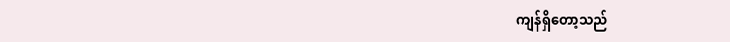ကျန်ရှိတော့သည်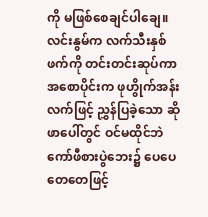ကို မဖြစ်စေချင်ပါချေ။
လင်းနွမ်က လက်သီးနှစ်ဖက်ကို တင်းတင်းဆုပ်ကာ အစောပိုင်းက ဖုဟွိုက်အန်းလက်ဖြင့် ညွှန်ပြခဲ့သော ဆိုဖာပေါ်တွင် ဝင်မထိုင်ဘဲ ကော်ဖီစားပွဲဘေး၌ ပေပေတေတေဖြင့်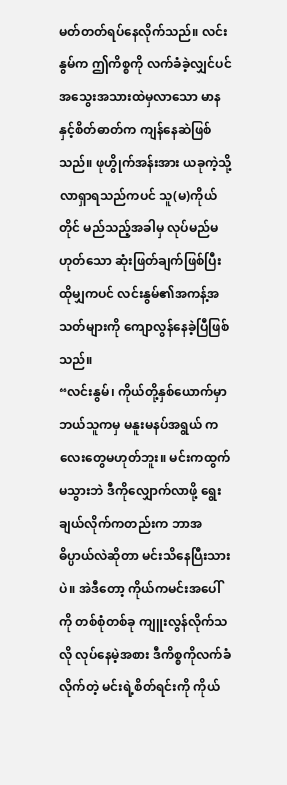မတ်တတ်ရပ်နေလိုက်သည်။ လင်းနွမ်က ဤကိစ္စကို လက်ခံခဲ့လျှင်ပင် အသွေးအသားထဲမှလာသော မာနနှင့်စိတ်ဓာတ်က ကျန်နေဆဲဖြစ်သည်။ ဖုဟွိုက်အန်းအား ယခုကဲ့သို့ လာရှာရသည်ကပင် သူ(မ)ကိုယ်တိုင် မည်သည့်အခါမှ လုပ်မည်မဟုတ်သော ဆုံးဖြတ်ချက်ဖြစ်ပြီး ထိုမျှကပင် လင်းနွမ်၏အကန့်အသတ်များကို ကျောလွန်နေခဲ့ပြီဖြစ်သည်။
“လင်းနွမ်၊ ကိုယ်တို့နှစ်ယောက်မှာ ဘယ်သူကမှ မနူးမနပ်အရွယ် ကလေးတွေမဟုတ်ဘူး။ မင်းကထွက်မသွားဘဲ ဒီကိုလျှောက်လာဖို့ ရွေးချယ်လိုက်ကတည်းက ဘာအဓိပ္ပာယ်လဲဆိုတာ မင်းသိနေပြီးသားပဲ။ အဲဒီတော့ ကိုယ်ကမင်းအပေါ်ကို တစ်စုံတစ်ခု ကျူးလွန်လိုက်သလို လုပ်နေမဲ့အစား ဒီကိစ္စကိုလက်ခံလိုက်တဲ့ မင်းရဲ့စိတ်ရင်းကို ကိုယ်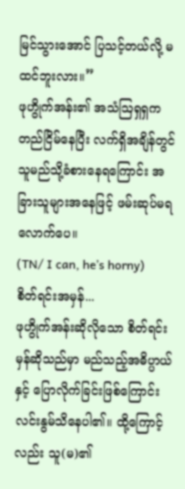မြင်သွားအောင် ပြသင့်တယ်လို့ မထင်ဘူးလား။”
ဖုဟွိုက်အန်း၏ အသံဩရှရှက တည်ငြိမ်နေပြီး လက်ရှိအချိန်တွင် သူမည်သို့ခံစားနေရကြောင်း အခြားသူများအနေဖြင့် ဖမ်းဆုပ်မရလောက်ပေ။
(TN/ I can, he’s horny)
စိတ်ရင်းအမှန်...
ဖုဟွိုက်အန်းဆိုလိုသော စိတ်ရင်းမှန်ဆိုသည်မှာ မည်သည့်အဓိပ္ပာယ်နှင့် ပြောလိုက်ခြင်းဖြစ်ကြောင်း လင်းနွမ်သိနေပါ၏။ ထို့ကြောင့်လည်း သူ(မ)၏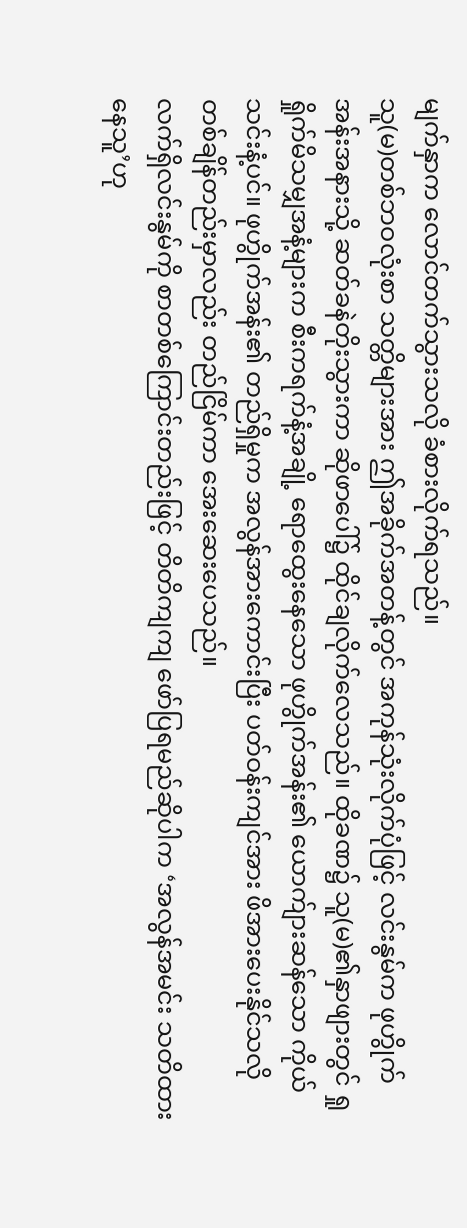မျက်နှာက လောင်တက်သွားသလို ခံစားလိုက်ရသည်။
သူ(မ)တစ်ဘဝလုံးစာ သတ္တိများအား ဤအခိုက်အတန့်တွင် အကုန်သုံးလိုက်ပုံဖြင့် လင်းနွမ်က ဖုဟွိုက်အန်းအနားသို့ ဆတ်ခနဲတိုးသွားကာ ဆိုဖာပေါ်၌ ထိုင်ချလိုက်လေသည်။ ထိုခဏ၌ သူ(မ)၏နှာဖျားတွင် ရှုရှိုက်မိသမျှအနံ့များက စီးကရက်နံ့အချို့ ရောထွေးနေသော ဖုဟွိုက်အန်း၏ ယောက်ျားဆန်သော ကိုယ်သင်းနံ့ပင်။ ဖုဟွိုက်အန်း၏ တည်ရှိမှုက အလွန်အားကောင်းပြီး ပတ်ဝန်းကျင်အား ဖိအားပေးနိုင်သလို တစ်ချိန်တည်းမှာလည်း တည်ငြိမ်ကာ အေးဆေးပေသည်။
လက်ရှိလင်းနွမ်ကို စာတစ်ကြောင်းတည်းဖြင့် တိတိကျကျ ဖော်ပြရမည်ဆိုပါက ‘အလွန်အမင်း သတိထားနေသူ’ဟု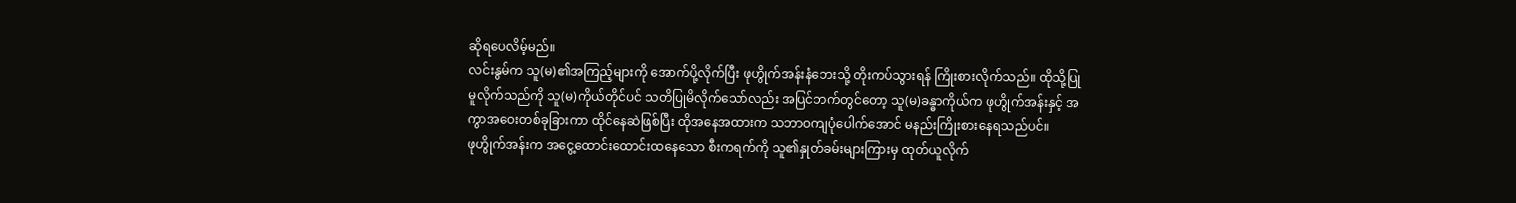ဆိုရပေလိမ့်မည်။
လင်းနွမ်က သူ(မ)၏အကြည့်များကို အောက်ပို့လိုက်ပြီး ဖုဟွိုက်အန်းနံဘေးသို့ တိုးကပ်သွားရန် ကြိုးစားလိုက်သည်။ ထိုသို့ပြုမူလိုက်သည်ကို သူ(မ)ကိုယ်တိုင်ပင် သတိပြုမိလိုက်သော်လည်း အပြင်ဘက်တွင်တော့ သူ(မ)ခန္ဓာကိုယ်က ဖုဟွိုက်အန်းနှင့် အကွာအဝေးတစ်ခုခြားကာ ထိုင်နေဆဲဖြစ်ပြီး ထိုအနေအထားက သဘာဝကျပုံပေါက်အောင် မနည်းကြိုးစားနေရသည်ပင်။
ဖုဟွိုက်အန်းက အငွေ့ထောင်းထောင်းထနေသော စီးကရက်ကို သူ၏နှုတ်ခမ်းများကြားမှ ထုတ်ယူလိုက်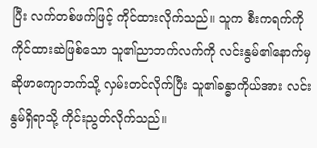ပြီး လက်တစ်ဖက်ဖြင့် ကိုင်ထားလိုက်သည်။ သူက စီးကရက်ကို ကိုင်ထားဆဲဖြစ်သော သူ၏ညာဘက်လက်ကို လင်းနွမ်၏နောက်မှ ဆိုဖာကျောဘက်သို့ လှမ်းတင်လိုက်ပြီး သူ၏ခန္ဓာကိုယ်အား လင်းနွမ်ရှိရာသို့ ကိုင်းညွတ်လိုက်သည်။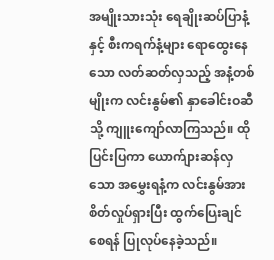အမျိုးသားသုံး ရေချိုးဆပ်ပြာနံ့နှင့် စီးကရက်နံ့များ ရောထွေးနေသော လတ်ဆတ်လှသည့် အနံ့တစ်မျိုးက လင်းနွမ်၏ နှာခေါင်းဝဆီသို့ ကျူးကျော်လာကြသည်။ ထိုပြင်းပြကာ ယောက်ျားဆန်လှသော အမွှေးရနံ့က လင်းနွမ်အား စိတ်လှုပ်ရှားပြီး ထွက်ပြေးချင်စေရန် ပြုလုပ်နေခဲ့သည်။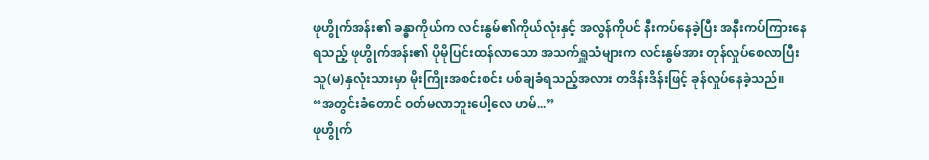ဖုဟွိုက်အန်း၏ ခန္ဓာကိုယ်က လင်းနွမ်၏ကိုယ်လုံးနှင့် အလွန်ကိုပင် နီးကပ်နေခဲ့ပြီး အနီးကပ်ကြားနေရသည့် ဖုဟွိုက်အန်း၏ ပိုမိုပြင်းထန်လာသော အသက်ရှူသံများက လင်းနွမ်အား တုန်လှုပ်စေလာပြီး သူ(မ)နှလုံးသားမှာ မိုးကြိုးအစင်းစင်း ပစ်ချခံရသည့်အလား တဒိန်းဒိန်းဖြင့် ခုန်လှုပ်နေခဲ့သည်။
“အတွင်းခံတောင် ဝတ်မလာဘူးပေါ့လေ ဟမ်...”
ဖုဟွိုက်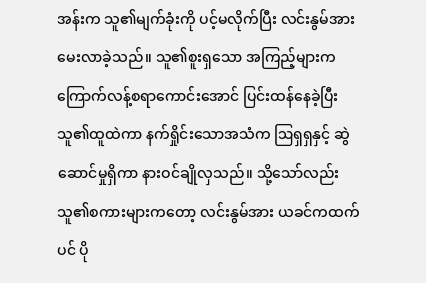အန်းက သူ၏မျက်ခုံးကို ပင့်မလိုက်ပြီး လင်းနွမ်အား မေးလာခဲ့သည်။ သူ၏စူးရှသော အကြည့်များက ကြောက်လန့်စရာကောင်းအောင် ပြင်းထန်နေခဲ့ပြီး သူ၏ထူထဲကာ နက်ရှိုင်းသောအသံက ဩရှရှနှင့် ဆွဲဆောင်မှုရှိကာ နားဝင်ချိုလှသည်။ သို့သော်လည်း သူ၏စကားများကတော့ လင်းနွမ်အား ယခင်ကထက်ပင် ပို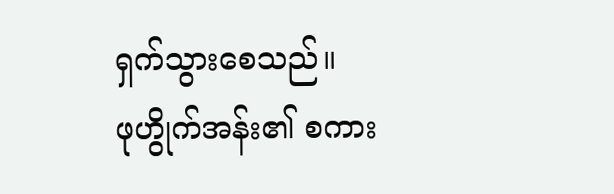ရှက်သွားစေသည်။
ဖုဟွိုက်အန်း၏ စကား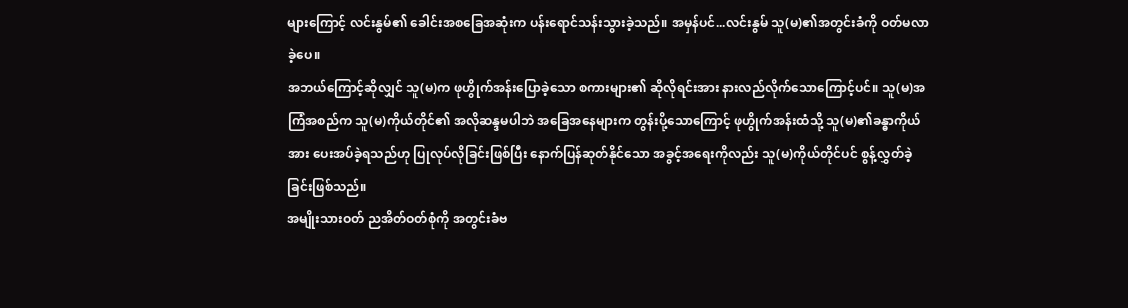များကြောင့် လင်းနွမ်၏ ခေါင်းအစခြေအဆုံးက ပန်းရောင်သန်းသွားခဲ့သည်။ အမှန်ပင်...လင်းနွမ် သူ(မ)၏အတွင်းခံကို ဝတ်မလာခဲ့ပေ။
အဘယ်ကြောင့်ဆိုလျှင် သူ(မ)က ဖုဟွိုက်အန်းပြောခဲ့သော စကားများ၏ ဆိုလိုရင်းအား နားလည်လိုက်သောကြောင့်ပင်။ သူ(မ)အကြံအစည်က သူ(မ)ကိုယ်တိုင်၏ အလိုဆန္ဒမပါဘဲ အခြေအနေများက တွန်းပို့သောကြောင့် ဖုဟွိုက်အန်းထံသို့ သူ(မ)၏ခန္ဓာကိုယ်အား ပေးအပ်ခဲ့ရသည်ဟု ပြုလုပ်လိုခြင်းဖြစ်ပြီး နောက်ပြန်ဆုတ်နိုင်သော အခွင့်အရေးကိုလည်း သူ(မ)ကိုယ်တိုင်ပင် စွန့်လွှတ်ခဲ့ခြင်းဖြစ်သည်။
အမျိုးသားဝတ် ညအိတ်ဝတ်စုံကို အတွင်းခံဗ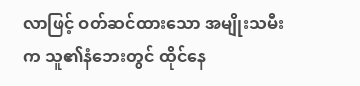လာဖြင့် ဝတ်ဆင်ထားသော အမျိုးသမီးက သူ၏နံဘေးတွင် ထိုင်နေ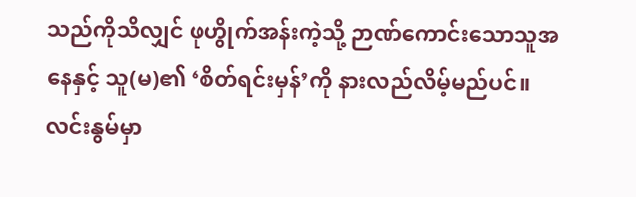သည်ကိုသိလျှင် ဖုဟွိုက်အန်းကဲ့သို့ ဉာဏ်ကောင်းသောသူအနေနှင့် သူ(မ)၏ ‘စိတ်ရင်းမှန်’ကို နားလည်လိမ့်မည်ပင်။
လင်းနွမ်မှာ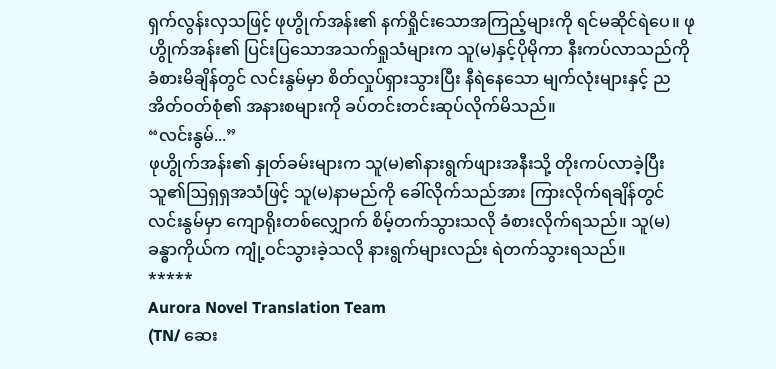ရှက်လွန်းလှသဖြင့် ဖုဟွိုက်အန်း၏ နက်ရှိုင်းသောအကြည့်များကို ရင်မဆိုင်ရဲပေ။ ဖုဟွိုက်အန်း၏ ပြင်းပြသောအသက်ရှုသံများက သူ(မ)နှင့်ပိုမိုကာ နီးကပ်လာသည်ကို ခံစားမိချိန်တွင် လင်းနွမ်မှာ စိတ်လှုပ်ရှားသွားပြီး နီရဲနေသော မျက်လုံးများနှင့် ညအိတ်ဝတ်စုံ၏ အနားစများကို ခပ်တင်းတင်းဆုပ်လိုက်မိသည်။
“လင်းနွမ်...”
ဖုဟွိုက်အန်း၏ နှုတ်ခမ်းများက သူ(မ)၏နားရွက်ဖျားအနီးသို့ တိုးကပ်လာခဲ့ပြီး သူ၏ဩရှရှအသံဖြင့် သူ(မ)နာမည်ကို ခေါ်လိုက်သည်အား ကြားလိုက်ရချိန်တွင် လင်းနွမ်မှာ ကျောရိုးတစ်လျှောက် စိမ့်တက်သွားသလို ခံစားလိုက်ရသည်။ သူ(မ)ခန္ဓာကိုယ်က ကျုံ့ဝင်သွားခဲ့သလို နားရွက်များလည်း ရဲတက်သွားရသည်။
*****
Aurora Novel Translation Team
(TN/ ဆေး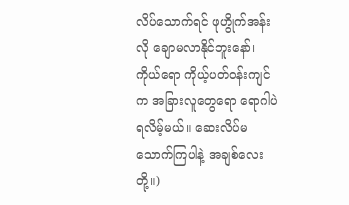လိပ်သောက်ရင် ဖုဟွိုက်အန်းလို ချောမလာနိုင်ဘူးနော်၊ ကိုယ်ရော ကိုယ့်ပတ်ဝန်းကျင်က အခြားလူတွေရော ရောဂါပဲရလိမ့်မယ်။ ဆေးလိပ်မသောက်ကြပါနဲ့ အချစ်လေးတို့။)